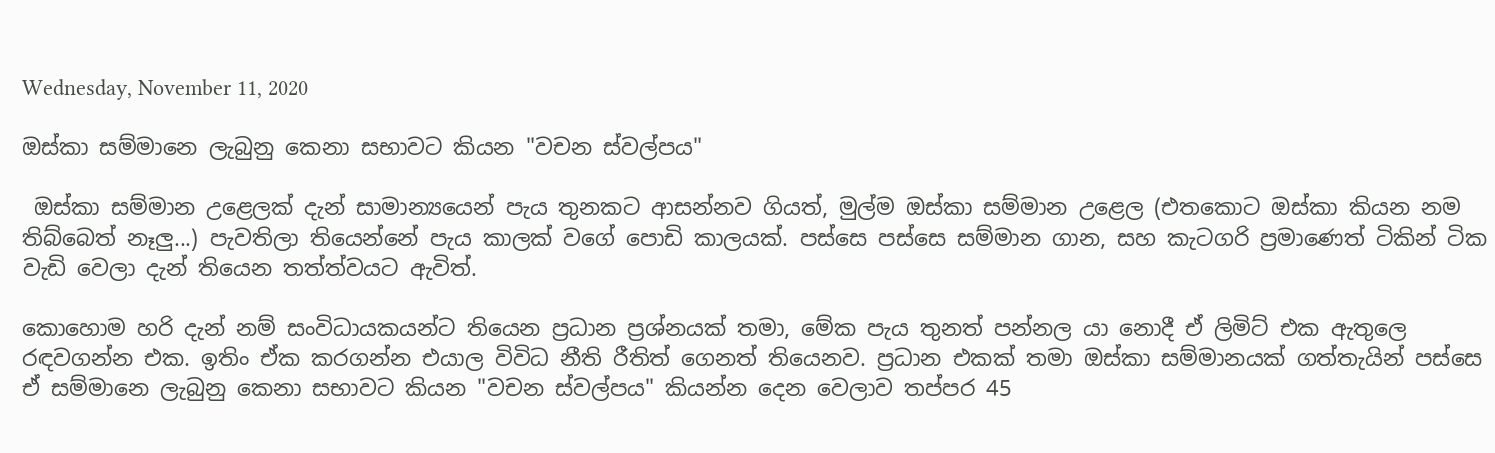Wednesday, November 11, 2020

ඔස්කා සම්මානෙ ලැබුනු කෙනා සභාවට කියන "වචන ස්වල්පය"

 ඔස්කා සම්මාන උළෙලක් දැන් සාමාන්‍යයෙන් පැය තුනකට ආසන්නව ගියත්, මුල්ම ඔස්කා සම්මාන උළෙල (එතකොට ඔස්කා කියන නම තිබ්බෙත් නෑලු...) පැවතිලා තියෙන්නේ පැය කාලක් වගේ පොඩි කාලයක්. පස්සෙ පස්සෙ සම්මාන ගාන, සහ කැටගරි ප්‍රමාණෙත් ටිකින් ටික වැඩි වෙලා දැන් තියෙන තත්ත්වයට ඇවිත්.

කොහොම හරි දැන් නම් සංවිධායකයන්ට තියෙන ප්‍රධාන ප්‍රශ්නයක් තමා, මේක පැය තුනත් පන්නල යා නොදී ඒ ලිමිට් එක ඇතුලෙ රඳවගන්න එක. ඉතිං ඒක කරගන්න එයාල විවිධ නීති රීතිත් ගෙනත් තියෙනව. ප්‍රධාන එකක් තමා ඔස්කා සම්මානයක් ගත්තැයින් පස්සෙ ඒ සම්මානෙ ලැබුනු කෙනා සභාවට කියන "වචන ස්වල්පය" කියන්න දෙන වෙලාව තප්පර 45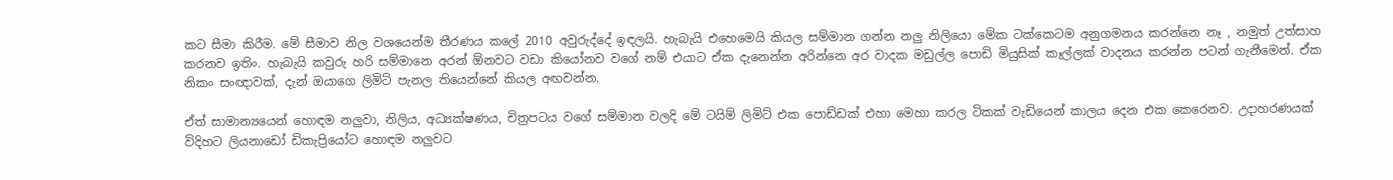කට සීමා කිරීම. මේ සීමාව නිල වශයෙන්ම තීරණය කලේ 2010 අවුරුද්දේ ඉඳලයි. හැබැයි එහෙමෙයි කියල සම්මාන ගන්න නලු නිලියො මේක ටක්කෙටම අනුගමනය කරන්නෙ නෑ , නමුත් උත්සාහ කරනව ඉතිං. හැබැයි කවුරු හරි සම්මානෙ අරන් ඕනවට වඩා කියෝනව වගේ නම් එයාට ඒක දැනෙන්න අරින්නෙ අර වාදක මඩුල්ල පොඩි මියුසික් කෑල්ලක් වාදනය කරන්න පටන් ගැනීමෙන්. ඒක නිකං සංඥාවක්, දැන් ඔයාගෙ ලිමිට් පැනල තියෙන්නේ කියල අඟවන්න.

ඒත් සාමාන්‍යයෙන් හොඳම නලුවා, නිලිය, අධ්‍යක්ෂණය, චිත්‍රපටය වගේ සම්මාන වලදි මේ ටයිම් ලිමිට් එක පොඩ්ඩක් එහා මෙහා කරල ටිකක් වැඩියෙන් කාලය දෙන එක කෙරෙනව. උදාහරණයක් විදිහට ලියනාඩෝ ඩිකැප්‍රියෝට හොඳම නලුවට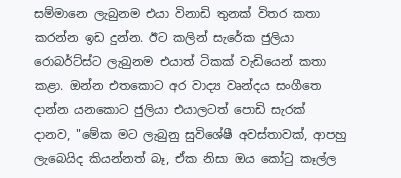සම්මානෙ ලැබුනම එයා විනාඩි තුනක් විතර කතා කරන්න ඉඩ දුන්න. ඊට කලින් සැරේක ජුලියා රොබර්ට්ස්ට ලැබුනම එයාත් ටිකක් වැඩියෙන් කතා කළා. ඔන්න එතකොට අර වාද්‍ය වෘන්දය සංගීතෙ දාන්න යනකොට ජුලියා එයාලටත් පොඩි සැරක් දානව, "මේක මට ලැබුනු සුවිශේෂී අවස්තාවක්, ආපහු ලැබෙයිද කියන්නත් බෑ, ඒක නිසා ඔය කෝටු කෑල්ල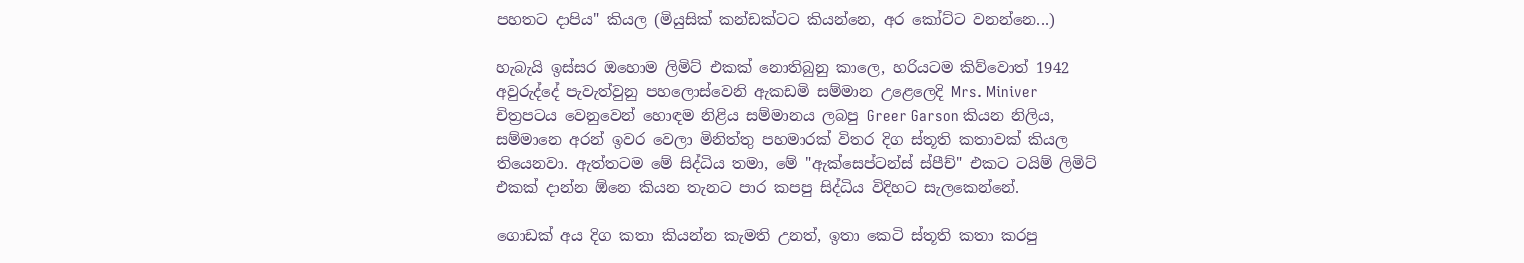පහතට දාපිය" කියල (මියුසික් කන්ඩක්ටට කියන්නෙ, අර කෝට්ට වනන්නෙ...)

හැබැයි ඉස්සර ඔහොම ලිමිට් එකක් නොතිබුනු කාලෙ, හරියටම කිව්වොත් 1942 අවුරුද්දේ පැවැත්වුනු පහලොස්වෙනි ඇකඩමි සම්මාන උළෙලෙදි Mrs. Miniver චිත්‍රපටය වෙනුවෙන් හොඳම නිළිය සම්මානය ලබපු Greer Garson කියන නිලිය, සම්මානෙ අරන් ඉවර වෙලා මිනිත්තු පහමාරක් විතර දිග ස්තූති කතාවක් කියල තියෙනවා. ඇත්තටම මේ සිද්ධිය තමා, මේ "ඇක්සෙප්ටන්ස් ස්පීච්" එකට ටයිම් ලිමිට් එකක් දාන්න ඕනෙ කියන තැනට පාර කපපු සිද්ධිය විදිහට සැලකෙන්නේ.

ගොඩක් අය දිග කතා කියන්න කැමති උනත්, ඉතා කෙටි ස්තූති කතා කරපු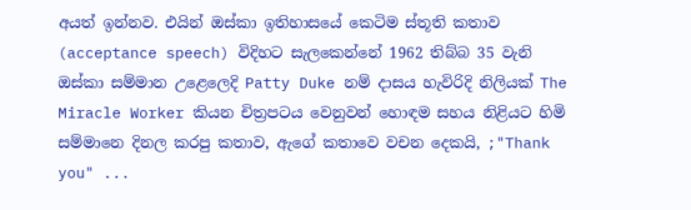අයත් ඉන්නව. එයින් ඔස්කා ඉතිහාසයේ කෙටිම ස්තූති කතාව (acceptance speech) විදිහට සැලකෙන්නේ 1962 තිබ්බ 35 වැනි ඔස්කා සම්මාන උළෙලෙදි Patty Duke නම් දාසය හැවිරිදි නිලියක් The Miracle Worker කියන චිත්‍රපටය වෙනුවන් හොඳම සහය නිළියට හිමි සම්මානෙ දිනල කරපු කතාව, ඇගේ කතාවෙ වචන දෙකයි, ;"Thank you" ...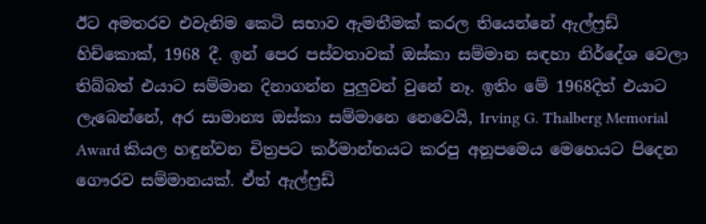ඊට අමතරව එවැනිම කෙටි සභාව ඇමතීමක් කරල තියෙන්නේ ඇල්ෆ්‍රඩ් හිච්කොක්, 1968 දී. ඉන් පෙර පස්වතාවක් ඔස්කා සම්මාන සඳහා නිර්දේශ වෙලා තිබ්බත් එයාට සම්මාන දිනාගන්න පුලුවන් වුනේ නෑ. ඉතිං මේ 1968දිත් එයාට ලැබෙන්නේ, අර සාමාන්‍ය ඔස්කා සම්මානෙ නෙවෙයි, Irving G. Thalberg Memorial Award කියල හඳුන්වන චිත්‍රපට කර්මාන්තයට කරපු අනූපමෙය මෙහෙයට පිදෙන ගෞරව සම්මානයක්. ඒත් ඇල්ෆ්‍රඩ්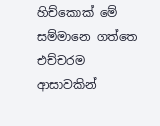හිච්කොක් මේ සම්මානෙ ගත්තෙ එච්චරම ආසාවකින්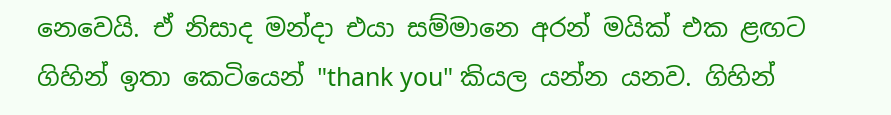නෙවෙයි. ඒ නිසාද මන්දා එයා සම්මානෙ අරන් මයික් එක ළඟට ගිහින් ඉතා කෙටියෙන් "thank you" කියල යන්න යනව. ගිහින්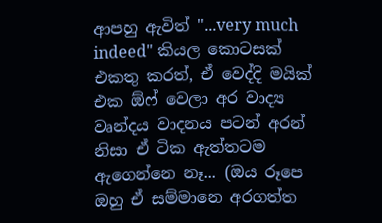ආපහු ඇවිත් "...very much indeed" කියල කොටසක් එකතු කරත්, ඒ වෙද්දි මයික් එක ඕෆ් වෙලා අර වාද්‍ය වෘන්දය වාදනය පටන් අරන් නිසා ඒ ටික ඇත්තටම ඇගෙන්නෙ නෑ... (ඔය රූපෙ ඔහු ඒ සම්මානෙ අරගත්ත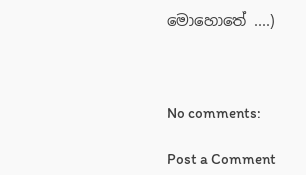මොහොතේ ....)



No comments:

Post a Comment